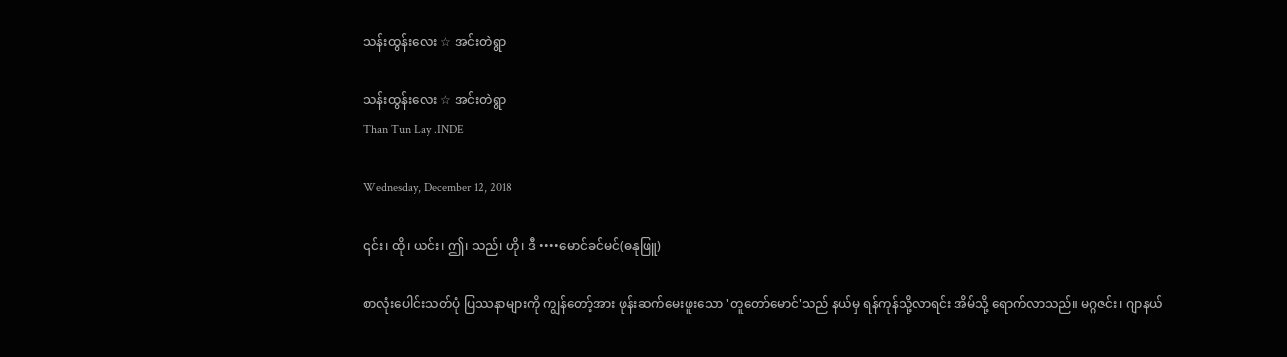သန်းထွန်းလေး ☆ အင်းတဲရွာ

သန်းထွန်းလေး ☆ အင်းတဲရွာ
Than Tun Lay .INDE

Wednesday, December 12, 2018

၎င်း၊ ထို၊ ယင်း၊ ဤ၊ သည်၊ ဟို၊ ဒီ ••••မောင်ခင်မင်(ဓနုဖြူ)

စာလုံးပေါင်းသတ်ပုံ ပြဿနာများကို ကျွန်တော့်အား ဖုန်းဆက်မေးဖူးသော 'တူတော်မောင်'သည် နယ်မှ ရန်ကုန်သို့လာရင်း အိမ်သို့ ရောက်လာသည်။ မဂ္ဂဇင်း၊ ဂျာနယ်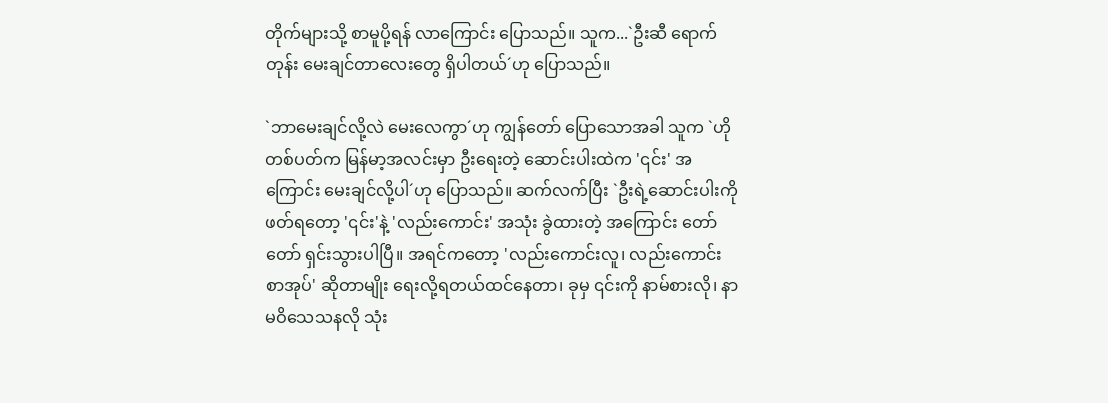တိုက်များသို့ စာမူပို့ရန် လာကြောင်း ပြောသည်။ သူက...`ဦးဆီ ရောက်တုန်း မေးချင်တာလေးတွေ ရှိပါတယ်´ဟု ပြောသည်။

`ဘာမေးချင်လို့လဲ မေးလေကွာ´ဟု ကျွန်တော် ပြောသောအခါ သူက `ဟိုတစ်ပတ်က မြန်မာ့အလင်းမှာ ဦးရေးတဲ့ ဆောင်းပါးထဲက '၎င်း' အကြောင်း မေးချင်လို့ပါ´ဟု ပြောသည်။ ဆက်လက်ပြီး `ဦးရဲ့ဆောင်းပါးကို ဖတ်ရတော့ '၎င်း'နဲ့ 'လည်းကောင်း' အသုံး ခွဲထားတဲ့ အကြောင်း တော်တော် ရှင်းသွားပါပြီ။ အရင်ကတော့ 'လည်းကောင်းလူ၊ လည်းကောင်းစာအုပ်' ဆိုတာမျိုး ရေးလို့ရတယ်ထင်နေတာ၊ ခုမှ ၎င်းကို နာမ်စားလို၊ နာမဝိသေသနလို သုံး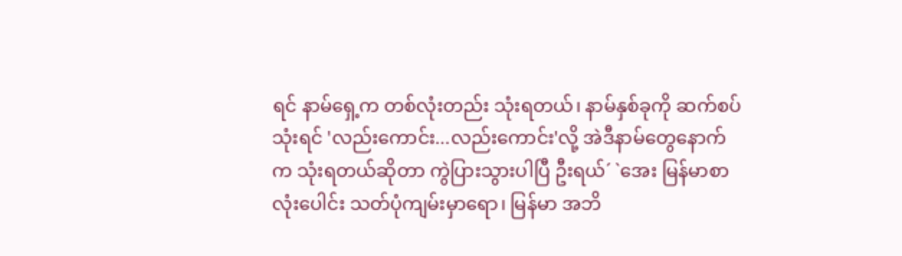ရင် နာမ်ရှေ့က တစ်လုံးတည်း သုံးရတယ်၊ နာမ်နှစ်ခုကို ဆက်စပ်သုံးရင် 'လည်းကောင်း...လည်းကောင်း'လို့ အဲဒီနာမ်တွေနောက်က သုံးရတယ်ဆိုတာ ကွဲပြားသွားပါပြီ ဦးရယ်´ `အေး မြန်မာစာလုံးပေါင်း သတ်ပုံကျမ်းမှာရော၊ မြန်မာ အဘိ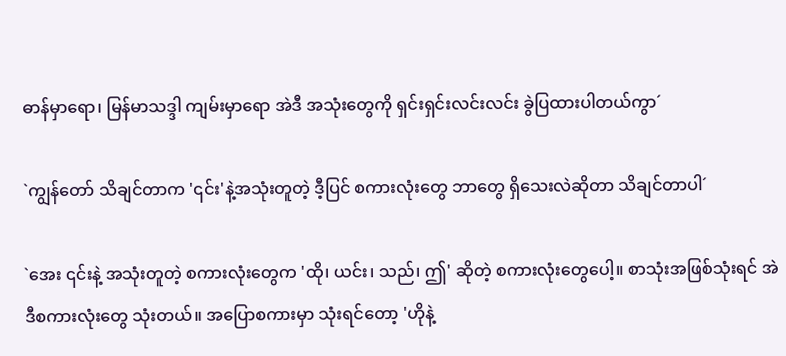ဓာန်မှာရော၊ မြန်မာသဒ္ဒါ ကျမ်းမှာရော အဲဒီ အသုံးတွေကို ရှင်းရှင်းလင်းလင်း ခွဲပြထားပါတယ်ကွာ´

`ကျွန်တော် သိချင်တာက '၎င်း'နဲ့အသုံးတူတဲ့ ဒီ့ပြင် စကားလုံးတွေ ဘာတွေ ရှိသေးလဲဆိုတာ သိချင်တာပါ´

`အေး ၎င်းနဲ့ အသုံးတူတဲ့ စကားလုံးတွေက 'ထို၊ ယင်း၊ သည်၊ ဤ' ဆိုတဲ့ စကားလုံးတွေပေါ့။ စာသုံးအဖြစ်သုံးရင် အဲဒီစကားလုံးတွေ သုံးတယ်။ အပြောစကားမှာ သုံးရင်တော့ 'ဟိုနဲ့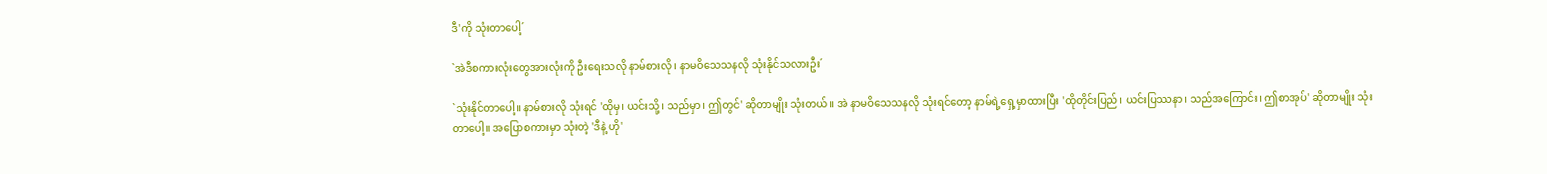ဒီ'ကို သုံးတာပေါ့´

`အဲဒီစကားလုံးတွေအားလုံးကို ဦးရေးသလို နာမ်စားလို၊ နာမဝိသေသနလို သုံးနိုင်သလားဦး´

`သုံးနိုင်တာပေါ့။ နာမ်စားလို သုံးရင် 'ထိုမှ၊ ယင်းသို့၊ သည်မှာ၊ ဤတွင်' ဆိုတာမျိုး သုံးတယ်။ အဲ နာမဝိသေသနလို သုံးရင်တော့ နာမ်ရဲ့ရှေ့မှာထားပြီး 'ထိုတိုင်းပြည်၊ ယင်းပြဿနာ၊ သည်အကြောင်း၊ ဤစာအုပ်' ဆိုတာမျိုး သုံးတာပေါ့။ အပြောစကားမှာ သုံးတဲ့ 'ဒီနဲ့ ဟို'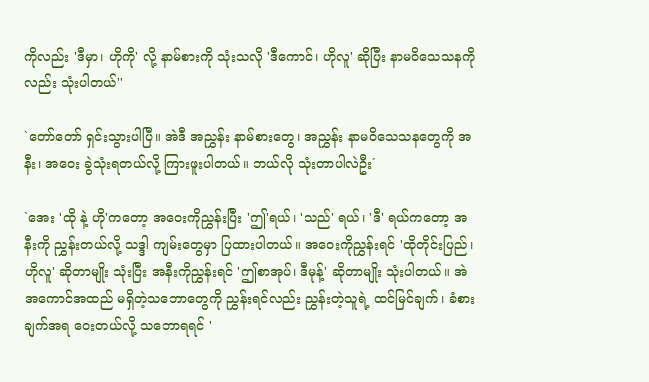ကိုလည်း 'ဒီမှာ၊ ဟိုကို' လို့ နာမ်စားကို သုံးသလို 'ဒီကောင်၊ ဟိုလူ' ဆိုပြီး နာမဝိသေသနကိုလည်း သုံးပါတယ်''

`တော်တော် ရှင်းသွားပါပြီ။ အဲဒီ အညွှန်း နာမ်စားတွေ၊ အညွှန်း နာမဝိသေသနတွေကို အနီး၊ အဝေး ခွဲသုံးရတယ်လို့ ကြားဖူးပါတယ်။ ဘယ်လို သုံးတာပါလဲဦး´

`အေး 'ထို နဲ့ ဟို'ကတော့ အဝေးကိုညွှန်းပြီး 'ဤ'ရယ်၊ 'သည်' ရယ်၊ 'ဒီ' ရယ်ကတော့ အနီးကို ညွှန်းတယ်လို့ သဒ္ဒါ ကျမ်းတွေမှာ ပြထားပါတယ်။ အဝေးကိုညွှန်းရင် 'ထိုတိုင်းပြည်၊ ဟိုလူ' ဆိုတာမျိုး သုံးပြီး အနီးကိုညွှန်းရင် 'ဤစာအုပ်၊ ဒီမုန့်' ဆိုတာမျိုး သုံးပါတယ်။ အဲ အကောင်အထည် မရှိတဲ့သဘောတွေကို ညွှန်းရင်လည်း ညွှန်းတဲ့သူရဲ့ ထင်မြင်ချက်၊ ခံစားချက်အရ ဝေးတယ်လို့ သဘောရရင် '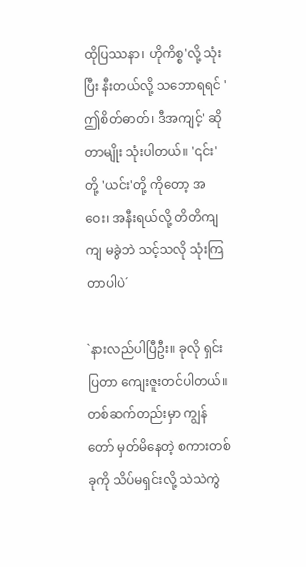ထိုပြဿနာ၊ ဟိုကိစ္စ'လို့ သုံးပြီး နီးတယ်လို့ သဘောရရင် 'ဤစိတ်ဓာတ်၊ ဒီအကျင့်' ဆိုတာမျိုး သုံးပါတယ်။ '၎င်း'တို့ 'ယင်း'တို့ ကိုတော့ အဝေး၊ အနီးရယ်လို့ တိတိကျကျ မခွဲဘဲ သင့်သလို သုံးကြတာပါပဲ´

`နားလည်ပါပြီဦး။ ခုလို ရှင်းပြတာ ကျေးဇူးတင်ပါတယ်။ တစ်ဆက်တည်းမှာ ကျွန်တော် မှတ်မိနေတဲ့ စကားတစ်ခုကို သိပ်မရှင်းလို့ သဲသဲကွဲ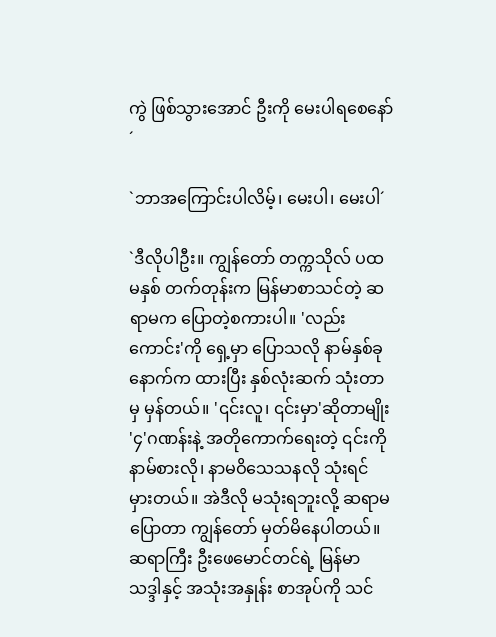ကွဲ ဖြစ်သွားအောင် ဦးကို မေးပါရစေနော်´

`ဘာအကြောင်းပါလိမ့်၊ မေးပါ၊ မေးပါ´

`ဒီလိုပါဦး။ ကျွန်တော် တက္ကသိုလ် ပထမနှစ် တက်တုန်းက မြန်မာစာသင်တဲ့ ဆရာမက ပြောတဲ့စကားပါ။ 'လည်းကောင်း'ကို ရှေ့မှာ ပြောသလို နာမ်နှစ်ခုနောက်က ထားပြီး နှစ်လုံးဆက် သုံးတာမှ မှန်တယ်။ '၎င်းလူ၊ ၎င်းမှာ'ဆိုတာမျိုး '၄'ဂဏန်းနဲ့ အတိုကောက်ရေးတဲ့ ၎င်းကို နာမ်စားလို၊ နာမဝိသေသနလို သုံးရင် မှားတယ်။ အဲဒီလို မသုံးရဘူးလို့ ဆရာမ ပြောတာ ကျွန်တော် မှတ်မိနေပါတယ်။ ဆရာကြီး ဦးဖေမောင်တင်ရဲ့ မြန်မာ သဒ္ဒါနှင့် အသုံးအနှုန်း စာအုပ်ကို သင်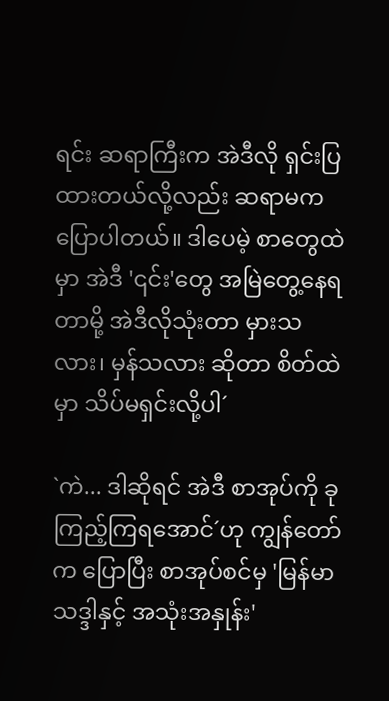ရင်း ဆရာကြီးက အဲဒီလို ရှင်းပြထားတယ်လို့လည်း ဆရာမက ပြောပါတယ်။ ဒါပေမဲ့ စာတွေထဲမှာ အဲဒီ '၎င်း'တွေ အမြဲတွေ့နေရတာမို့ အဲဒီလိုသုံးတာ မှားသလား၊ မှန်သလား ဆိုတာ စိတ်ထဲမှာ သိပ်မရှင်းလို့ပါ´

`ကဲ... ဒါဆိုရင် အဲဒီ စာအုပ်ကို ခု ကြည့်ကြရအောင်´ဟု ကျွန်တော်က ပြောပြီး စာအုပ်စင်မှ 'မြန်မာသဒ္ဒါနှင့် အသုံးအနှုန်း'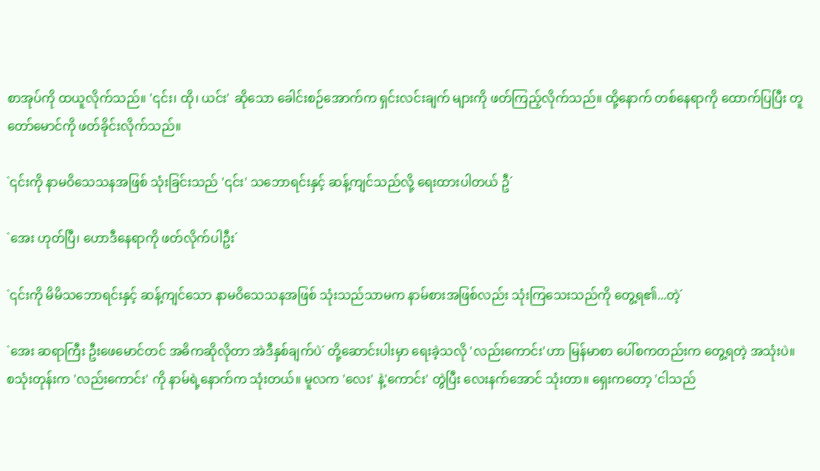စာအုပ်ကို ထယူလိုက်သည်။ '၎င်း၊ ထို၊ ယင်း' ဆိုသော ခေါင်းစဉ်အောက်က ရှင်းလင်းချက် များကို ဖတ်ကြည့်လိုက်သည်။ ထို့နောက် တစ်နေရာကို ထောက်ပြပြီး တူတော်မောင်ကို ဖတ်ခိုင်းလိုက်သည်။

`၎င်းကို နာမဝိသေသနအဖြစ် သုံးခြင်းသည် '၎င်း' သဘောရင်းနှင့် ဆန့်ကျင်သည်လို့ ရေးထားပါတယ် ဦ´

`အေး ဟုတ်ပြီ၊ ဟောဒီနေရာကို ဖတ်လိုက်ပါဦး´

`၎င်းကို မိမိသဘောရင်းနှင့် ဆန့်ကျင်သော နာမဝိသေသနအဖြစ် သုံးသည်သာမက နာမ်စားအဖြစ်လည်း သုံးကြသေးသည်ကို တွေ့ရ၏...တဲ့´

`အေး ဆရာကြီး ဦးဖေမောင်တင် အဓိကဆိုလိုတာ အဲဒီနှစ်ချက်ပဲ´ တို့ဆောင်းပါးမှာ ရေးခဲ့သလို 'လည်းကောင်း'ဟာ မြန်မာစာ ပေါ်စကတည်းက တွေ့ရတဲ့ အသုံးပဲ။ စသုံးတုန်းက 'လည်းကောင်း' ကို နာမ်ရဲ့နောက်က သုံးတယ်။ မူလက 'လေး' နဲ့'ကောင်း' တွဲပြီး လေးနက်အောင် သုံးတာ။ ရှေးကတော့ 'ငါသည်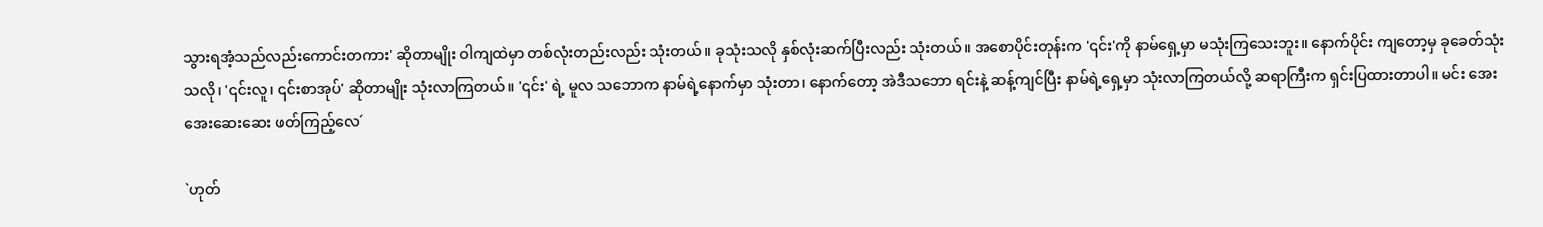သွားရအံ့သည်လည်းကောင်းတကား' ဆိုတာမျိုး ဝါကျထဲမှာ တစ်လုံးတည်းလည်း သုံးတယ်။ ခုသုံးသလို နှစ်လုံးဆက်ပြီးလည်း သုံးတယ်။ အစောပိုင်းတုန်းက '၎င်း'ကို နာမ်ရှေ့မှာ မသုံးကြသေးဘူး။ နောက်ပိုင်း ကျတော့မှ ခုခေတ်သုံးသလို၊ '၎င်းလူ၊ ၎င်းစာအုပ်' ဆိုတာမျိုး သုံးလာကြတယ်။ '၎င်း' ရဲ့ မူလ သဘောက နာမ်ရဲ့နောက်မှာ သုံးတာ၊ နောက်တော့ အဲဒီသဘော ရင်းနဲ့ ဆန့်ကျင်ပြီး နာမ်ရဲ့ရှေ့မှာ သုံးလာကြတယ်လို့ ဆရာကြီးက ရှင်းပြထားတာပါ။ မင်း အေးအေးဆေးဆေး ဖတ်ကြည့်လေ´

`ဟုတ်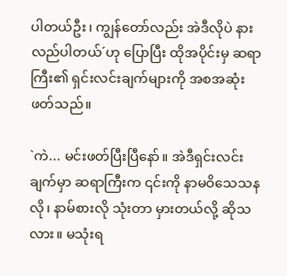ပါတယ်ဦး၊ ကျွန်တော်လည်း အဲဒီလိုပဲ နားလည်ပါတယ်´ဟု ပြောပြီး ထိုအပိုင်းမှ ဆရာကြီး၏ ရှင်းလင်းချက်များကို အစအဆုံး ဖတ်သည်။

`ကဲ... မင်းဖတ်ပြီးပြီနော်။ အဲဒီရှင်းလင်းချက်မှာ ဆရာကြီးက ၎င်းကို နာမဝိသေသနလို၊ နာမ်စားလို သုံးတာ မှားတယ်လို့ ဆိုသလား။ မသုံးရ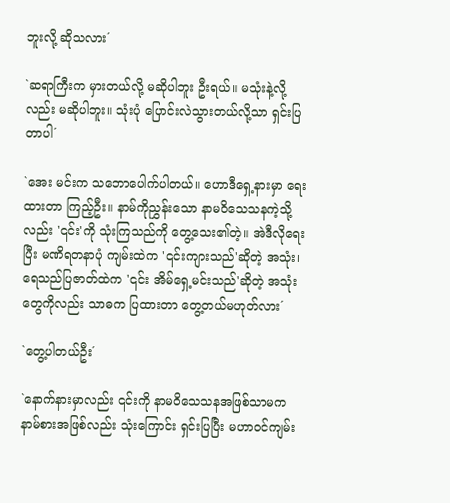ဘူးလို့ ဆိုသလား´

`ဆရာကြီးက မှားတယ်လို့ မဆိုပါဘူး ဦးရယ်။ မသုံးနဲ့လို့လည်း မဆိုပါဘူး။ သုံးပုံ ပြောင်းလဲသွားတယ်လို့သာ ရှင်းပြတာပါ´

`အေး မင်းက သဘောပေါက်ပါတယ်။ ဟောဒီရှေ့နားမှာ ရေးထားတာ ကြည့်ဦး။ နာမ်ကိုညွှန်းသော နာမဝိသေသနကဲ့သို့လည်း '၎င်း'ကို သုံးကြသည်ကို တွေ့သေး၏တဲ့။ အဲဒီလိုရေးပြီး မဏိရတနာပုံ ကျမ်းထဲက '၎င်းကျားသည်'ဆိုတဲ့ အသုံး၊ ရေသည်ပြဇာတ်ထဲက '၎င်း အိမ်ရှေ့မင်းသည်'ဆိုတဲ့ အသုံးတွေကိုလည်း သာဓက ပြထားတာ တွေ့တယ်မဟုတ်လား´

`တွေ့ပါတယ်ဦး´

`နောက်နားမှာလည်း ၎င်းကို နာမဝိသေသနအဖြစ်သာမက နာမ်စားအဖြစ်လည်း သုံးကြောင်း ရှင်းပြပြီး မဟာဝင်ကျမ်း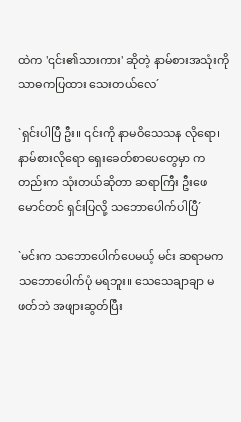ထဲက '၎င်း၏သားကား' ဆိုတဲ့ နာမ်စားအသုံးကို သာဓကပြထား သေးတယ်လေ´

`ရှင်းပါပြီ ဦး။ ၎င်းကို နာမဝိသေသန လိုရော၊ နာမ်စားလိုရော ရှေးခေတ်စာပေတွေမှာ ကတည်းက သုံးတယ်ဆိုတာ ဆရာကြီး ဦးဖေမောင်တင် ရှင်းပြလို့ သဘောပေါက်ပါပြီ´

`မင်းက သဘောပေါက်ပေမယ့် မင်း ဆရာမက သဘောပေါက်ပုံ မရဘူး။ သေသေချာချာ မဖတ်ဘဲ အဖျားဆွတ်ပြီး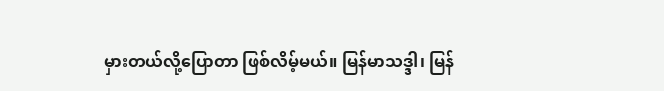မှားတယ်လို့ပြောတာ ဖြစ်လိမ့်မယ်။ မြန်မာသဒ္ဒါ၊ မြန်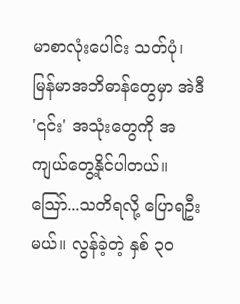မာစာလုံးပေါင်း သတ်ပုံ၊ မြန်မာအဘိဓာန်တွေမှာ အဲဒီ '၎င်း' အသုံးတွေကို အကျယ်တွေ့နိုင်ပါတယ်။ သြော်...သတိရလို့ ပြောရဦးမယ်။ လွန်ခဲ့တဲ့ နှစ် ၃ဝ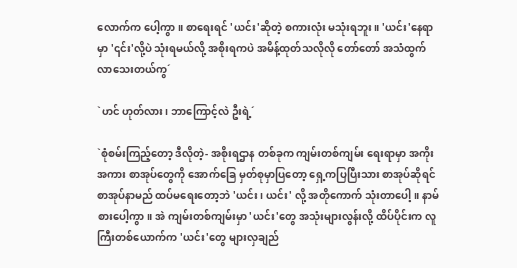လောက်က ပေါ့ကွာ။ စာရေးရင် 'ယင်း'ဆိုတဲ့ စကားလုံး မသုံးရဘူး။ 'ယင်း'နေရာမှာ '၎င်း'လို့ပဲ သုံးရမယ်လို့ အစိုးရကပဲ အမိန့်ထုတ်သလိုလို တော်တော် အသံထွက်လာသေးတယ်ကွ´

`ဟင် ဟုတ်လား၊ ဘာကြောင့်လဲ ဦးရဲ့´

`စုံစမ်းကြည့်တော့ ဒီလိုတဲ့- အစိုးရဌာန တစ်ခုက ကျမ်းတစ်ကျမ်း ရေးရာမှာ အကိုးအကား စာအုပ်တွေကို အောက်ခြေ မှတ်စုမှာပြတော့ ရှေ့ကပြပြီးသား စာအုပ်ဆိုရင် စာအုပ်နာမည် ထပ်မရေးတော့ဘဲ 'ယင်း၊ ယင်း' လို့ အတိုကောက် သုံးတာပေါ့။ နာမ်စားပေါ့ကွာ။ အဲ ကျမ်းတစ်ကျမ်းမှာ 'ယင်း'တွေ အသုံးများလွန်းလို့ ထိပ်ပိုင်းက လူကြီးတစ်ယောက်က 'ယင်း'တွေ များလှချည်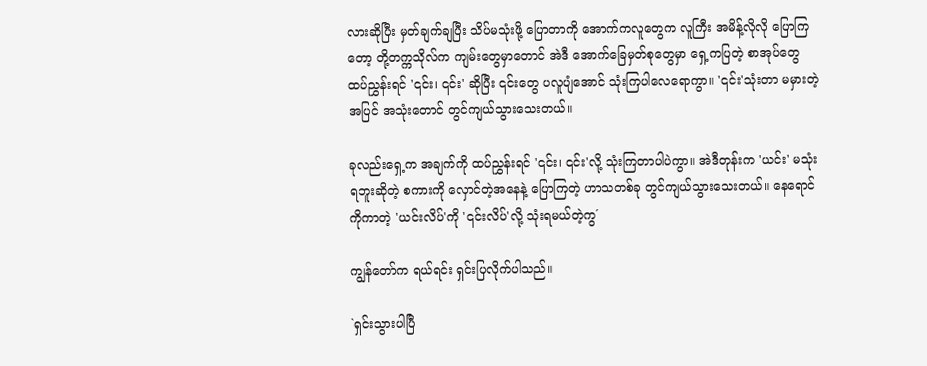လားဆိုပြီး မှတ်ချက်ချပြီး သိပ်မသုံးဖို့ ပြောတာကို အောက်ကလူတွေက လူကြီး အမိန့်လိုလို ပြောကြတော့ တို့တက္ကသိုလ်က ကျမ်းတွေမှာတောင် အဲဒီ အောက်ခြေမှတ်စုတွေမှာ ရှေ့ကပြတဲ့ စာအုပ်တွေ ထပ်ညွှန်းရင် '၎င်း၊ ၎င်း' ဆိုပြီး ၎င်းတွေ ပလူပျံအောင် သုံးကြပါလေရောကွာ။ '၎င်း'သုံးတာ မမှားတဲ့အပြင် အသုံးတောင် တွင်ကျယ်သွားသေးတယ်။

ခုလည်းရှေ့က အချက်ကို ထပ်ညွှန်းရင် '၎င်း၊ ၎င်း'လို့ သုံးကြတာပါပဲကွာ။ အဲဒီတုန်းက 'ယင်း' မသုံးရဘူးဆိုတဲ့ စကားကို လှောင်တဲ့အနေနဲ့ ပြောကြတဲ့ ဟာသတစ်ခု တွင်ကျယ်သွားသေးတယ်။ နေရောင်ကိုကာတဲ့ 'ယင်းလိပ်'ကို '၎င်းလိပ်'လို့ သုံးရမယ်တဲ့ကွ´

ကျွန်တော်က ရယ်ရင်း ရှင်းပြလိုက်ပါသည်။

`ရှင်းသွားပါပြီ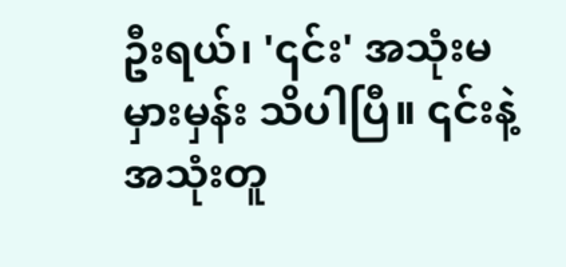ဦးရယ်၊ '၎င်း' အသုံးမမှားမှန်း သိပါပြီ။ ၎င်းနဲ့ အသုံးတူ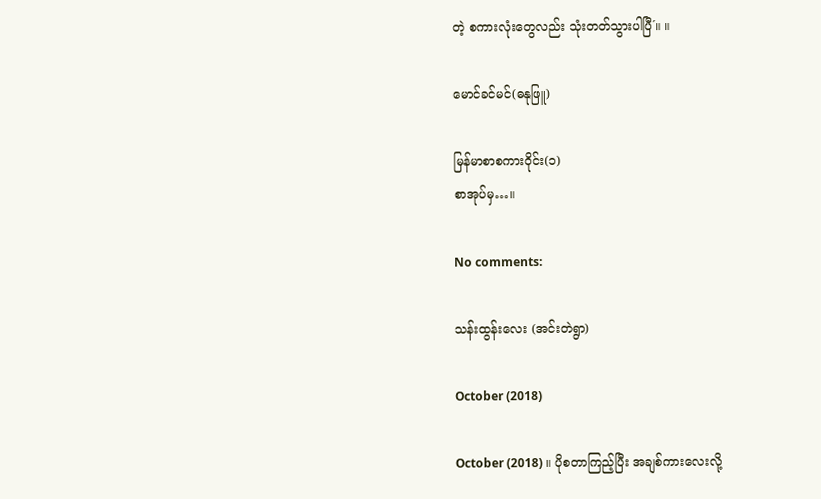တဲ့ စကားလုံးတွေလည်း သုံးတတ်သွားပါပြီ´။ ။

မောင်ခင်မင်(ဓနုဖြူ)

မြန်မာစာစကားဝိုင်း(၁)
စာအုပ်မှ…။

No comments:

သန်းထွန်းလေး (အင်းတဲရွာ)

October (2018)

October (2018) ။ ပိုစတာကြည့်ပြီး အချစ်ကားလေးလို့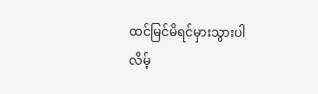ထင်မြင်မိရင်မှားသွားပါလိမ့်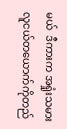မယ်  ဒီကားက အရှုံးသမား လူငယ်တယောက်ကိုတည်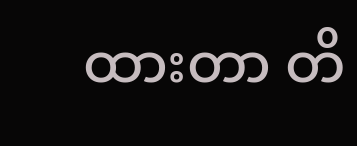ထားတာ တိ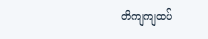တိကျကျထပ်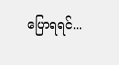ပြောရရင်...